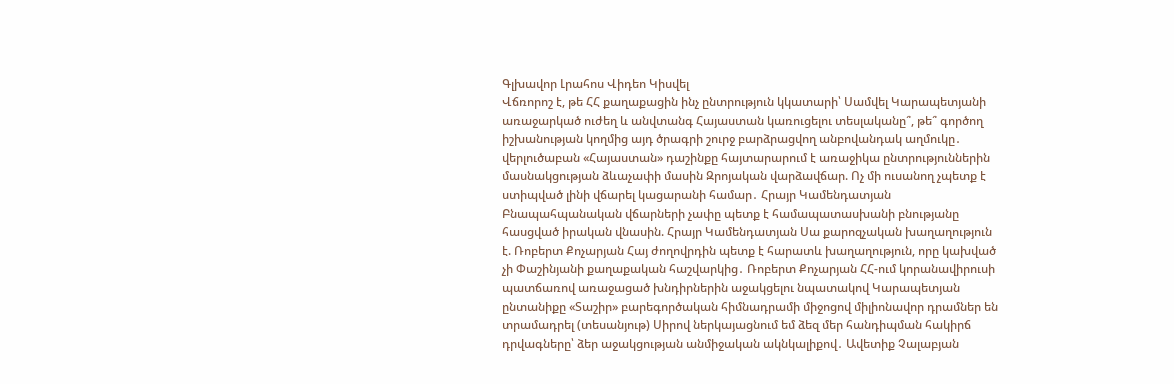Գլխավոր Լրահոս Վիդեո Կիսվել
Վճռորոշ է, թե ՀՀ քաղաքացին ինչ ընտրություն կկատարի՝ Սամվել Կարապետյանի առաջարկած ուժեղ և անվտանգ Հայաստան կառուցելու տեսլականը՞, թե՞ գործող իշխանության կողմից այդ ծրագրի շուրջ բարձրացվող անբովանդակ աղմուկը․ վերլուծաբան «Հայաստան» դաշինքը հայտարարում է առաջիկա ընտրություններին մասնակցության ձևաչափի մասին Զրոյական վարձավճար. Ոչ մի ուսանող չպետք է ստիպված լինի վճարել կացարանի համար․ Հրայր Կամենդատյան Բնապահպանական վճարների չափը պետք է համապատասխանի բնությանը հասցված իրական վնասին. Հրայր Կամենդատյան Սա քարոզչական խաղաղություն է. Ռոբերտ Քոչարյան Հայ ժողովրդին պետք է հարատև խաղաղություն, որը կախված չի Փաշինյանի քաղաքական հաշվարկից․ Ռոբերտ Քոչարյան ՀՀ-ում կորանավիրուսի պատճառով առաջացած խնդիրներին աջակցելու նպատակով Կարապետյան ընտանիքը «Տաշիր» բարեգործական հիմնադրամի միջոցով միլիոնավոր դրամներ են տրամադրել (տեսանյութ) Սիրով ներկայացնում եմ ձեզ մեր հանդիպման հակիրճ դրվագները՝ ձեր աջակցության անմիջական ակնկալիքով․ Ավետիք Չալաբյան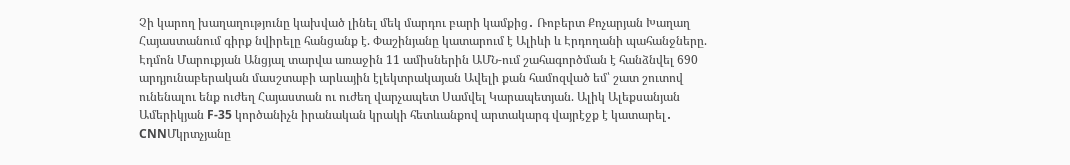Չի կարող խաղաղությունը կախված լինել մեկ մարդու բարի կամքից․ Ռոբերտ Քոչարյան Խաղաղ Հայաստանում գիրք նվիրելը հանցանք է. Փաշինյանը կատարում է Ալիևի և Էրդողանի պահանջները. Էդմոն Մարուքյան Անցյալ տարվա առաջին 11 ամիսներին ԱՄՆ-ում շահագործման է հանձնվել 690 արդյունաբերական մասշտաբի արևային էլեկտրակայան Ավելի քան համոզված եմ՝ շատ շուտով ունենալու ենք ուժեղ Հայաստան ու ուժեղ վարչապետ Սամվել Կարապետյան. Ալիկ Ալեքսանյան
Ամերիկյան F-35 կործանիչն իրանական կրակի հետևանքով արտակարգ վայրէջք է կատարել․ CNNՄկրտչյանը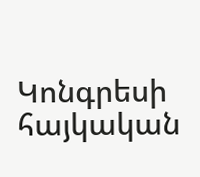Կոնգրեսի հայկական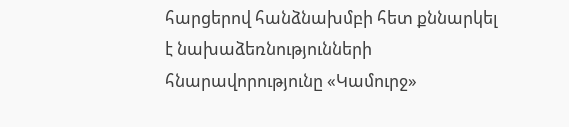հարցերով հանձնախմբի հետ քննարկել է նախաձեռնությունների հնարավորությունը «Կամուրջ»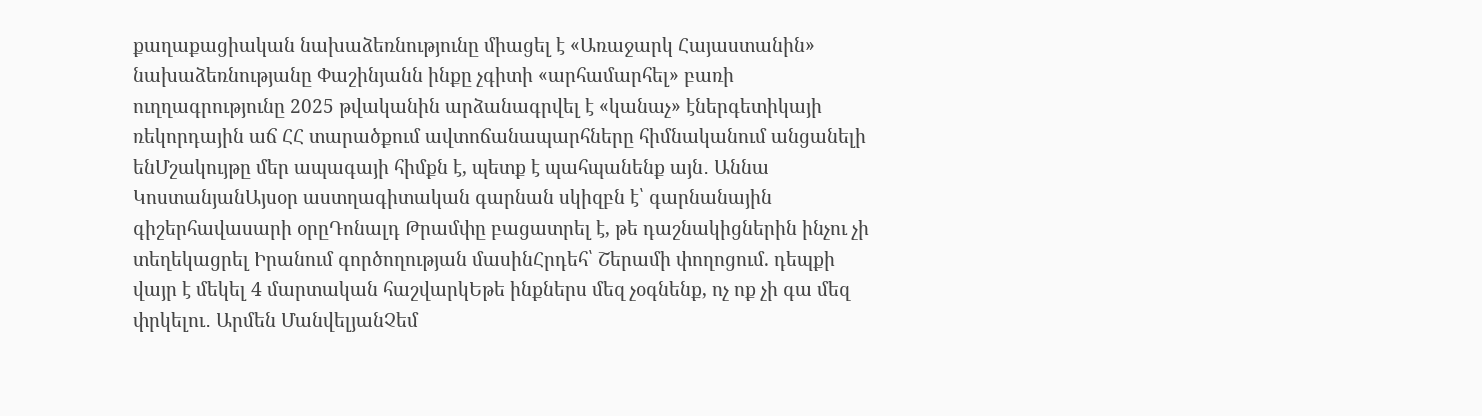քաղաքացիական նախաձեռնությունը միացել է «Առաջարկ Հայաստանին» նախաձեռնությանը Փաշինյանն ինքը չգիտի «արհամարհել» բառի ուղղագրությունը 2025 թվականին արձանագրվել է «կանաչ» էներգետիկայի ռեկորդային աճ ՀՀ տարածքում ավտոճանապարհները հիմնականում անցանելի ենՄշակույթը մեր ապագայի հիմքն է, պետք է պահպանենք այն․ Աննա ԿոստանյանԱյսօր աստղագիտական գարնան սկիզբն է՝ գարնանային գիշերհավասարի օրըԴոնալդ Թրամփը բացատրել է, թե դաշնակիցներին ինչու չի տեղեկացրել Իրանում գործողության մասինՀրդեհ՝ Շերամի փողոցում. դեպքի վայր է մեկել 4 մարտական հաշվարկԵթե ինքներս մեզ չօգնենք, ոչ ոք չի գա մեզ փրկելու․ Արմեն ՄանվելյանՉեմ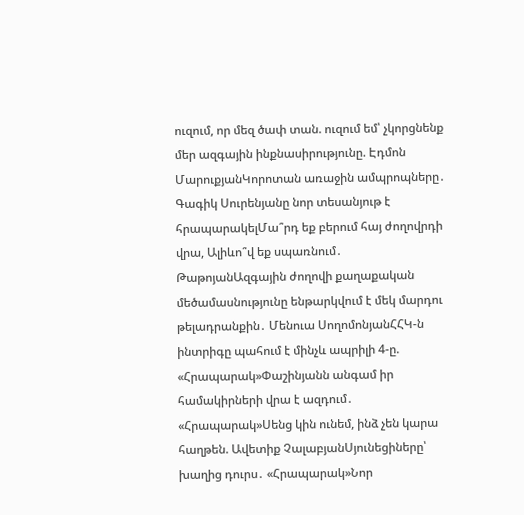ուզում, որ մեզ ծափ տան. ուզում եմ՝ չկորցնենք մեր ազգային ինքնասիրությունը. Էդմոն ՄարուքյանԿորոտան առաջին ամպրոպները․ Գագիկ Սուրենյանը նոր տեսանյութ է հրապարակելՄա՞րդ եք բերում հայ ժողովրդի վրա, Ալիևո՞վ եք սպառնում․ ԹաթոյանԱզգային ժողովի քաղաքական մեծամասնությունը ենթարկվում է մեկ մարդու թելադրանքին․ Մենուա ՍողոմոնյանՀՀԿ-ն ինտրիգը պահում է մինչև ապրիլի 4-ը. «Հրապարակ»Փաշինյանն անգամ իր համակիրների վրա է ազդում․ «Հրապարակ»Սենց կին ունեմ, ինձ չեն կարա հաղթեն. Ավետիք ՉալաբյանՍյունեցիները՝ խաղից դուրս․ «Հրապարակ»Նոր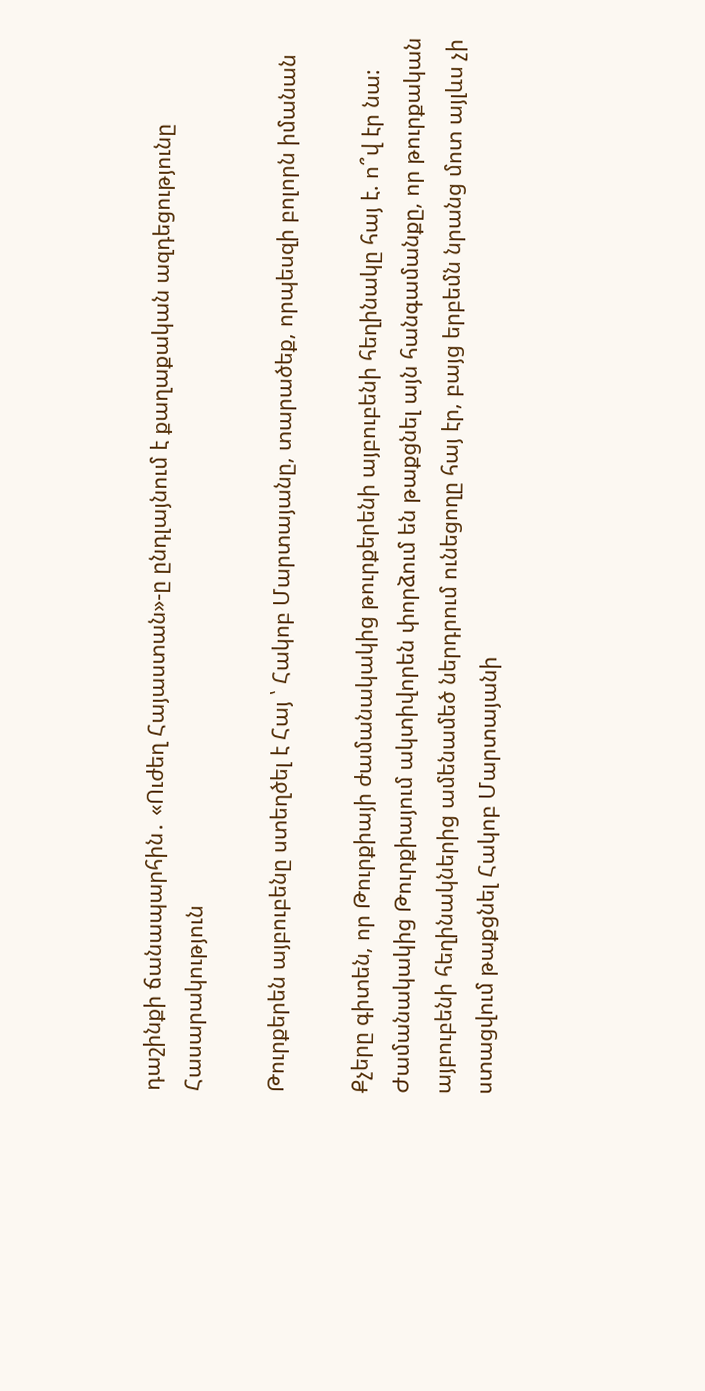դաշինքի ճանապարհին․ «Ուժեղ Հայաստան»-ը ընդլայնում է քաղաքական ազդեցությունը
Հասարակություն

Թուրքերեն այբուբենը ստեղծել է Հայ ՝ Հակոբ Մարտայանը, տարածեք, որպեսզի բոլորն իմանան

Քչերը գիտեն, որ Թուրքիայի ժամանակակից թուրքերենի այբուբենի հեղինակը հայ է. ո՞վ էր նա: Ժամանակակից Թուրքիայում ակտիվորեն փորձում են թաքցնել այն հանգամանքը, որ թուրքական այբուբենի հեղինակներից ամենամեծ ներդրում ունեցողը հայ էր, բայց երբեմն նրանց մոտ այլևս չի ստացվում թաքցնել Հակոբ Մարտայանի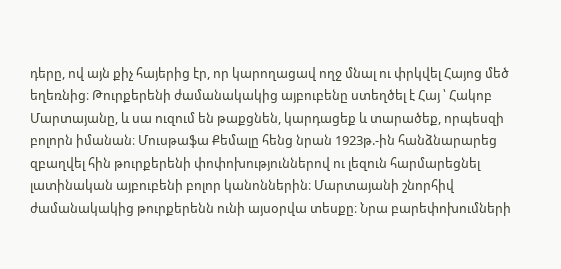դերը, ով այն քիչ հայերից էր, որ կարողացավ ողջ մնալ ու փրկվել Հայոց մեծ եղեռնից։ Թուրքերենի ժամանակակից այբուբենը ստեղծել է Հայ ՝ Հակոբ Մարտայանը, և սա ուզում են թաքցնեն, կարդացեք և տարածեք, որպեսզի բոլորն իմանան։ Մուսթաֆա Քեմալը հենց նրան 1923թ.-ին հանձնարարեց զբաղվել հին թուրքերենի փոփոխություններով ու լեզուն հարմարեցնել լատինական այբուբենի բոլոր կանոններին։ Մարտայանի շնորհիվ ժամանակակից թուրքերենն ունի այսօրվա տեսքը։ Նրա բարեփոխումների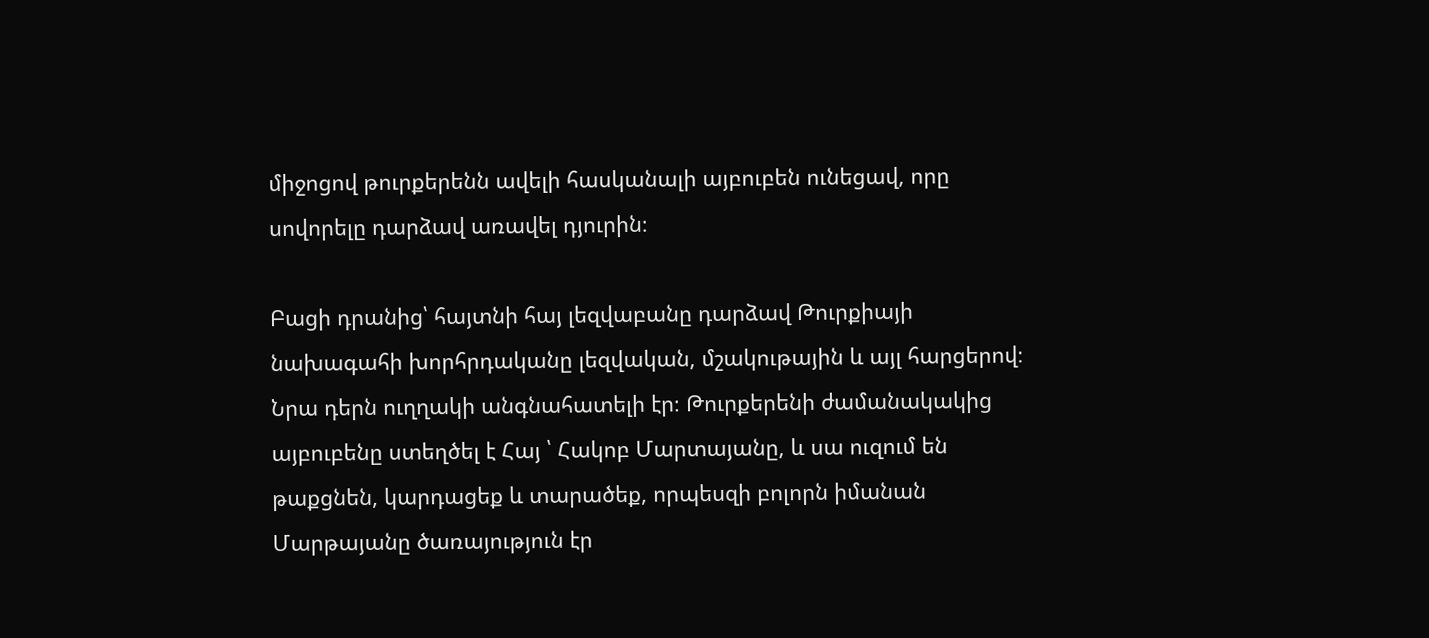միջոցով թուրքերենն ավելի հասկանալի այբուբեն ունեցավ, որը սովորելը դարձավ առավել դյուրին։

Բացի դրանից՝ հայտնի հայ լեզվաբանը դարձավ Թուրքիայի նախագահի խորհրդականը լեզվական, մշակութային և այլ հարցերով։ Նրա դերն ուղղակի անգնահատելի էր։ Թուրքերենի ժամանակակից այբուբենը ստեղծել է Հայ ՝ Հակոբ Մարտայանը, և սա ուզում են թաքցնեն, կարդացեք և տարածեք, որպեսզի բոլորն իմանան Մարթայանը ծառայություն էր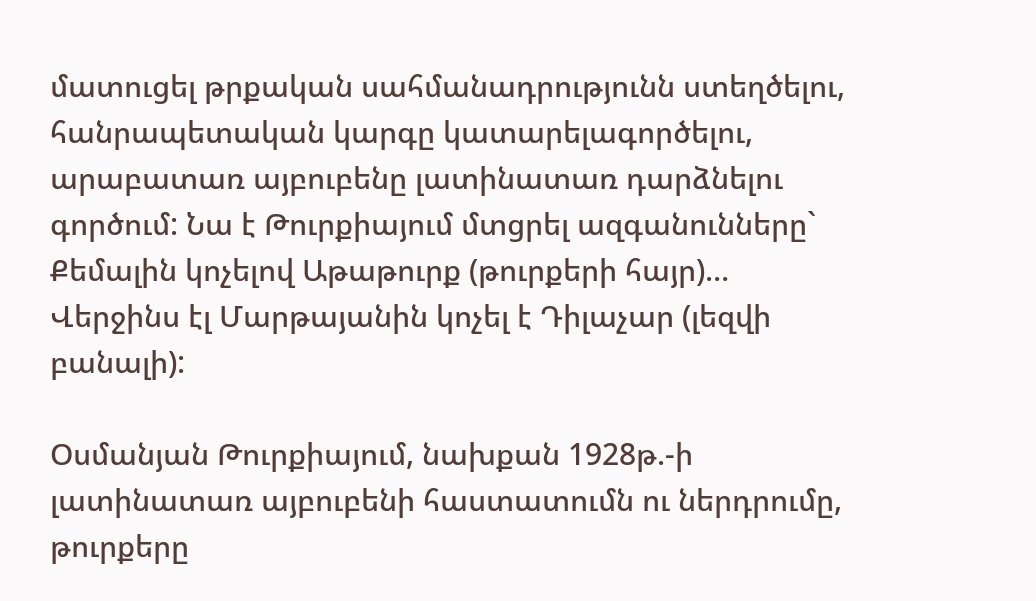մատուցել թրքական սահմանադրությունն ստեղծելու, հանրապետական կարգը կատարելագործելու, արաբատառ այբուբենը լատինատառ դարձնելու գործում: Նա է Թուրքիայում մտցրել ազգանունները` Քեմալին կոչելով Աթաթուրք (թուրքերի հայր)… Վերջինս էլ Մարթայանին կոչել է Դիլաչար (լեզվի բանալի):

Օսմանյան Թուրքիայում, նախքան 1928թ.-ի լատինատառ այբուբենի հաստատումն ու ներդրումը, թուրքերը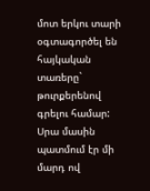մոտ երկու տարի օգտագործել են հայկական տառերը` թուրքերենով գրելու համար: Սրա մասին պատմում էր մի մարդ ով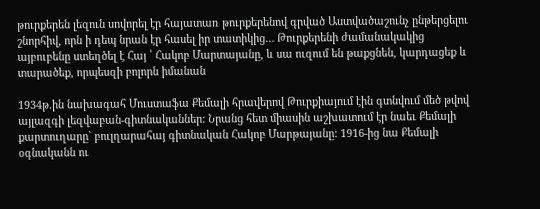թուրքերեն լեզուն սովորել էր հայատառ թուրքերենով գրված Աստվածաշունչ ընթերցելու շնորհիվ, որն ի դեպ նրան էր հասել իր տատիկից… Թուրքերենի ժամանակակից այբուբենը ստեղծել է Հայ ՝ Հակոբ Մարտայանը, և սա ուզում են թաքցնեն, կարդացեք և տարածեք, որպեսզի բոլորն իմանան

1934թ.ին նախագահ Մուստաֆա Քեմալի հրավերով Թուրքիայում էին գտնվում մեծ թվով այլազգի լեզվաբան-գիտնականներ: Նրանց հետ միասին աշխատում էր նաեւ Քեմալի քարտուղարը` բուլղարահայ գիտնական Հակոբ Մարթայանը: 1916-ից նա Քեմալի օգնականն ու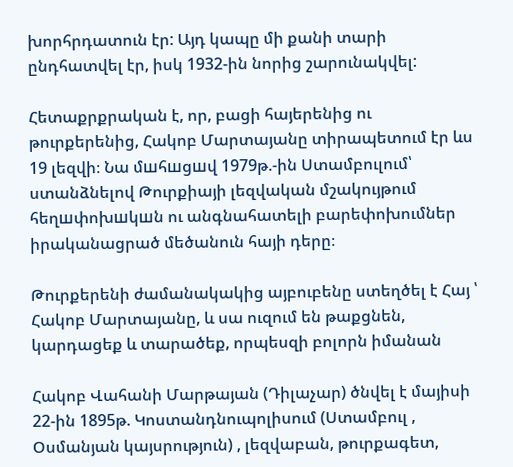խորհրդատուն էր: Այդ կապը մի քանի տարի ընդհատվել էր, իսկ 1932-ին նորից շարունակվել:

Հետաքրքրական է, որ, բացի հայերենից ու թուրքերենից, Հակոբ Մարտայանը տիրապետում էր ևս 19 լեզվի։ Նա մшհшցшվ 1979թ.-ին Ստամբուլում՝ ստանձնելով Թուրքիայի լեզվական մշակույթում հեղшփոխшկшն ու անգնահատելի բարեփոխումներ իրականացրած մեծանուն հայի դերը։

Թուրքերենի ժամանակակից այբուբենը ստեղծել է Հայ ՝ Հակոբ Մարտայանը, և սա ուզում են թաքցնեն, կարդացեք և տարածեք, որպեսզի բոլորն իմանան

Հակոբ Վահանի Մարթայան (Դիլաչար) ծնվել է մայիսի 22-ին 1895թ. Կոստանդնուպոլիսում (Ստամբուլ , Օսմանյան կայսրություն) , լեզվաբան, թուրքագետ,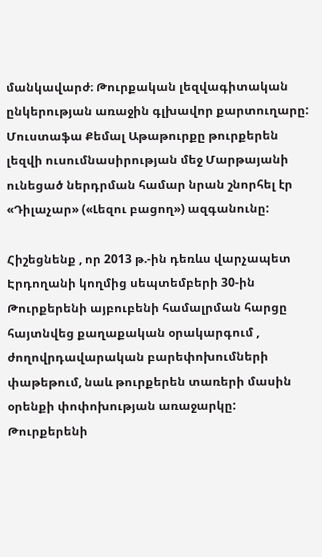մանկավարժ։ Թուրքական լեզվագիտական ընկերության առաջին գլխավոր քարտուղարը: Մուստաֆա Քեմալ Աթաթուրքը թուրքերեն լեզվի ուսումնասիրության մեջ Մարթայանի ունեցած ներդրման համար նրան շնորհել էր «Դիլաչար» («Լեզու բացող») ազգանունը:

Հիշեցնենք , որ 2013 թ.-ին դեռևս վարչապետ Էրդողանի կողմից սեպտեմբերի 30-ին Թուրքերենի այբուբենի համալրման հարցը հայտնվեց քաղաքական օրակարգում , ժողովրդավարական բարեփոխումների փաթեթում, նաև թուրքերեն տառերի մասին օրենքի փոփոխության առաջարկը: Թուրքերենի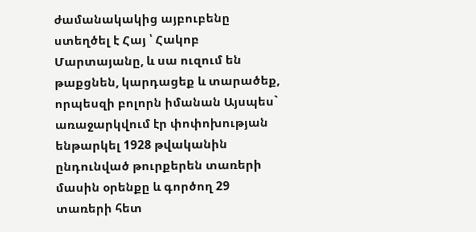ժամանակակից այբուբենը ստեղծել է Հայ ՝ Հակոբ Մարտայանը, և սա ուզում են թաքցնեն, կարդացեք և տարածեք, որպեսզի բոլորն իմանան Այսպես` առաջարկվում էր փոփոխության ենթարկել 1928 թվականին ընդունված թուրքերեն տառերի մասին օրենքը և գործող 29 տառերի հետ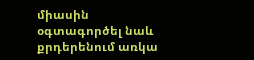միասին օգտագործել նաև քրդերենում առկա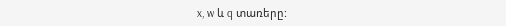x, w և q տառերը: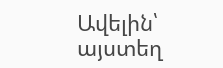Ավելին՝ այստեղ